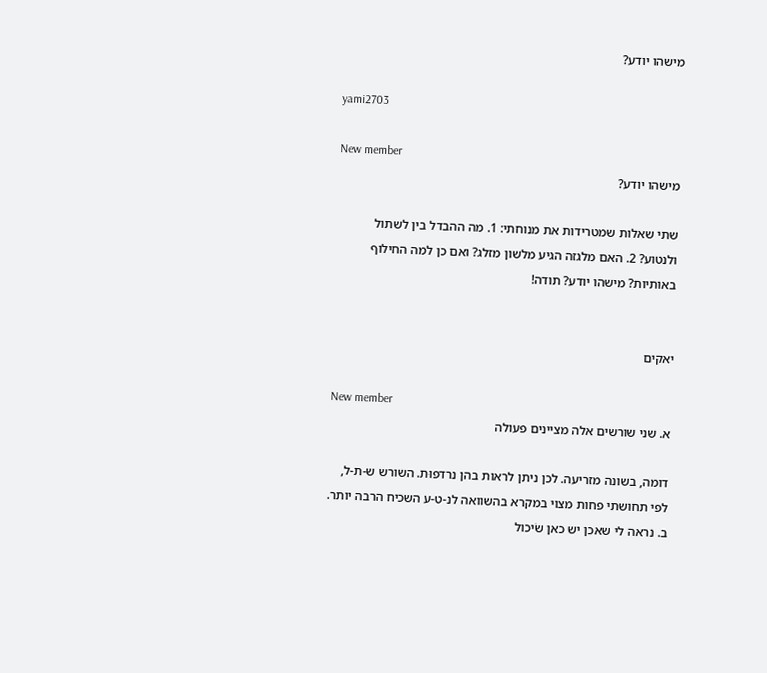מישהו יודע?

yami2703

New member
מישהו יודע?

שתי שאלות שמטרידות את מנוחתי: 1. מה ההבדל בין לשתול ולנטוע? 2. האם מלגזה הגיע מלשון מזלג? ואם כן למה החילוף באותיות? מישהו יודע? תודה!


יאקים

New member
א. שני שורשים אלה מציינים פעולה

דומה, בשונה מזריעה. לכן ניתן לראות בהן נרדפוּת. השורש ש-ת-ל, לפי תחושתי פחות מצוי במקרא בהשוואה לנ-ט-ע השכיח הרבה יותר. ב. נראה לי שאכן יש כאן שֹיכול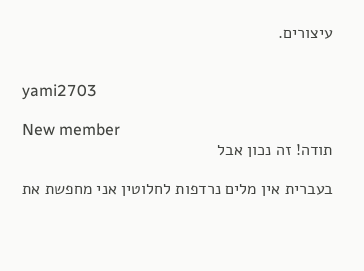עיצורים.


yami2703

New member
תודה! זה נכון אבל

בעברית אין מלים נרדפות לחלוטין אני מחפשת את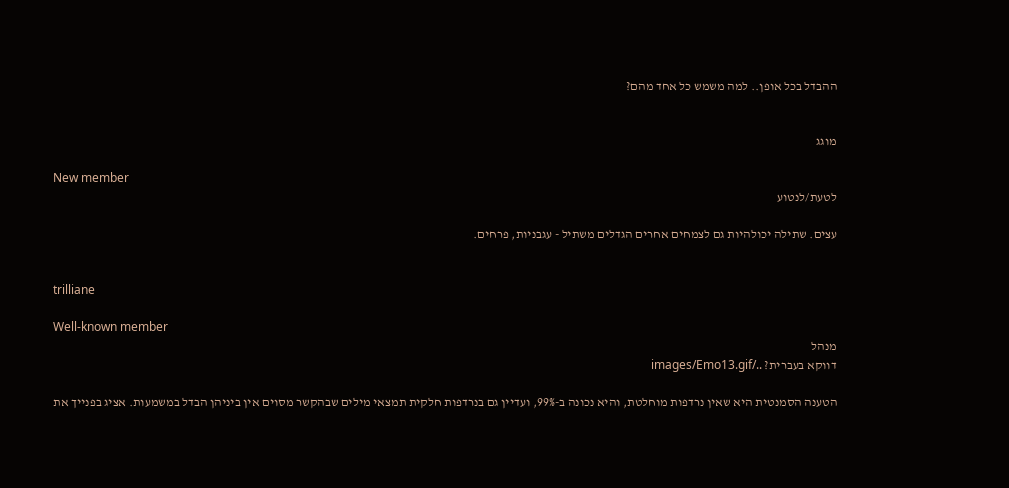ההבדל בכל אופן.. למה משמש כל אחד מהם?


מוגג

New member
לטעת/לנטוע

עצים. שתילה יכולהיות גם לצמחים אחרים הגדלים משתיל - עגבניות, פרחים.


trilliane

Well-known member
מנהל
דווקא בעברית? ../images/Emo13.gif

הטענה הסמנטית היא שאין נרדפות מוחלטת, והיא נכונה ב-99%, ועדיין גם בנרדפות חלקית תמצאי מילים שבהקשר מסוים אין ביניהן הבדל במשמעות. אציג בפנייך את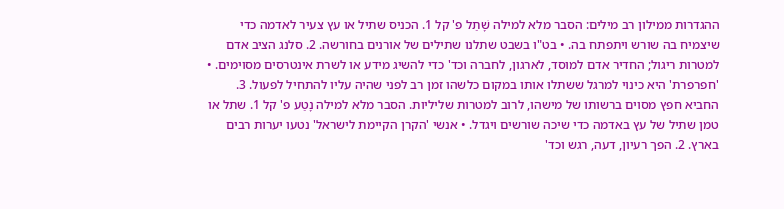ההגדרות ממילון רב מילים: הסבר מלא למילה שָׁתַל פ' קל 1. הכניס שתיל או עץ צעיר לאדמה כדי שיצמיח בה שורש ויתפתח בה. • בט"ו בשבט שתלנו שתילים של אורנים בחורשה. 2. סלנג הציב אדם למטרות ריגול; החדיר אדם למוסד, לארגון, לחברה וכד' כדי להשיג מידע או לשרת אינטרסים מסוימים. • 'חפרפרת' היא כינוי למרגל ששתלו אותו במקום כלשהו זמן רב לפני שהיה עליו להתחיל לפעול. 3. החביא חפץ מסוים ברשותו של מישהו, לרוב למטרות שליליות. הסבר מלא למילה נָטַע פ' קל 1. שתל או טמן שתיל של עץ באדמה כדי שיכה שורשים ויגדל. • אנשי 'הקרן הקיימת לישראל' נטעו יערות רבים בארץ. 2. הפך רעיון, דעה, רגש וכד'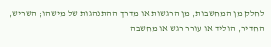לחלק מן המחשבות, מן הרגשות או מדרך ההתנהגות של מישהו; השריש, החדיר, הוליד או עורר רגש או מחשבה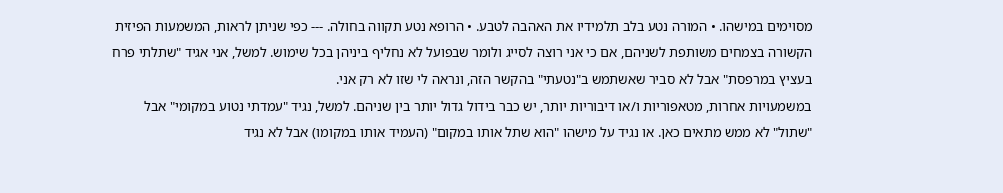מסוימים במישהו. • המורה נטע בלב תלמידיו את האהבה לטבע. • הרופא נטע תקווה בחולה. --- כפי שניתן לראות, המשמעות הפיזית הקשורה בצמחים משותפת לשניהם, אם כי אני רוצה לסייג ולומר שבפועל לא נחליף ביניהן בכל שימוש. למשל, אני אגיד "שתלתי פרח בעציץ במרפסת" אבל לא סביר שאשתמש ב"נטעתי" בהקשר הזה, ונראה לי שזו לא רק אני.
במשמעויות אחרות, מטאפוריות ו/או דיבוריות יותר, יש כבר בידול גדול יותר בין שניהם. למשל, נגיד "עמדתי נטוע במקומי" אבל "שתול" לא ממש מתאים כאן. או נגיד על מישהו "הוא שתל אותו במקום" (העמיד אותו במקומו) אבל לא נגיד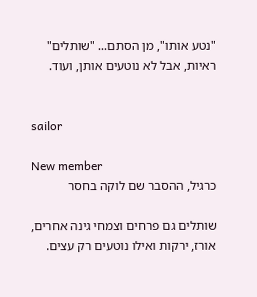"נטע אותו", מן הסתם... "שותלים" ראיות, אבל לא נוטעים אותן, ועוד.


sailor

New member
כרגיל, ההסבר שם לוקה בחסר

שותלים גם פרחים וצמחי גינה אחרים, אורז, ירקות ואילו נוטעים רק עצים.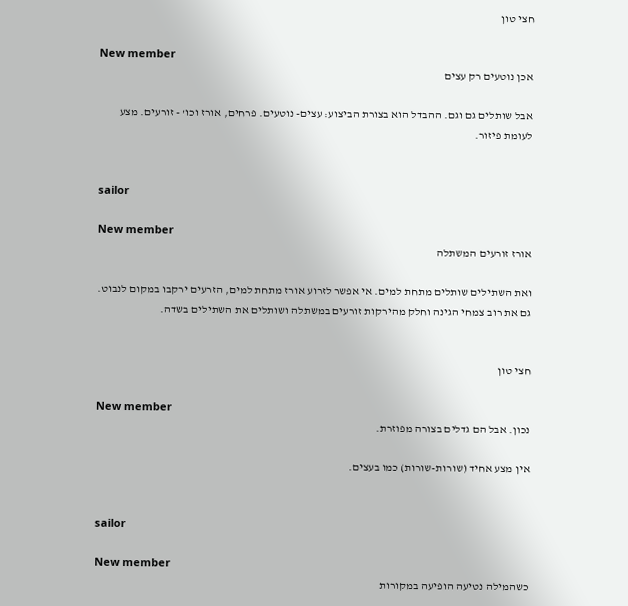חצי טון

New member
אכן נוטעים רק עצים

אבל שותלים גם וגם. ההבדל הוא בצורת הביצוע: עצים- נוטעים. פרחים, אורז וכו' - זורעים. מצע לעומת פיזור.


sailor

New member
אורז זורעים המשתלה

ואת השתילים שותלים מתחת למים. אי אפשר לזרוע אורז מתחת למים, הזרעים ירקבו במקום לנבוט. גם את רוב צמחי הגינה וחלק מהירקות זורעים במשתלה ושותלים את השתילים בשדה.


חצי טון

New member
נכון. אבל הם גדלים בצורה מפוזרת.

אין מצע אחיד (שורות-שורות) כמו בעצים.


sailor

New member
כשהמילה נטיעה הופיעה במקורות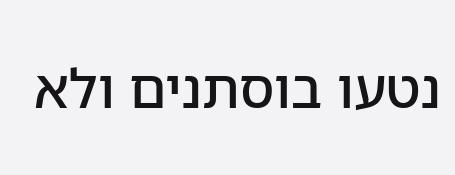נטעו בוסתנים ולא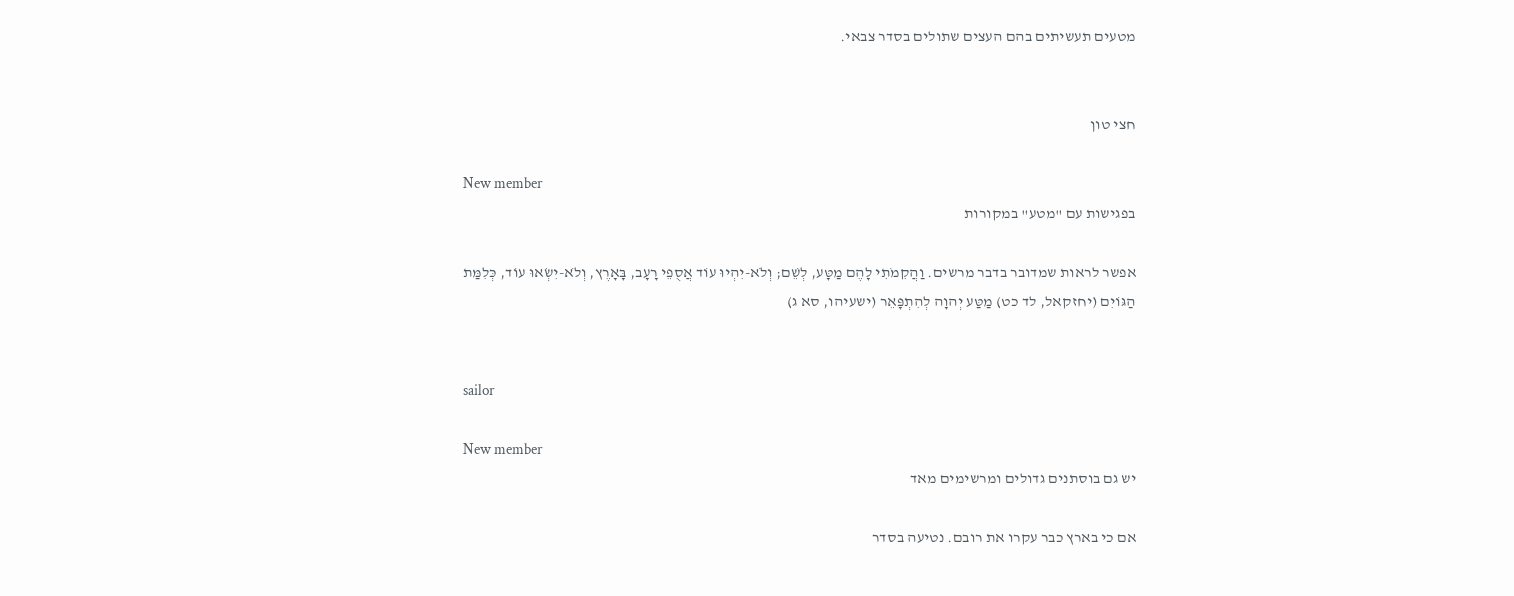מטעים תעשיתים בהם העצים שתולים בסדר צבאי.


חצי טון

New member
בפגישות עם "מטע" במקורות

אפשר לראות שמדובר בדבר מרשים. וַהֲקִמֹתִי לָהֶם מַטָּע, לְשֵׁם; וְלֹא-יִהְיוּ עוֹד אֲסֻפֵי רָעָב, בָּאָרֶץ, וְלֹא-יִשְׂאוּ עוֹד, כְּלִמַּת הַגּוֹיִם (יחזקאל, לד כט) מַטַּע יְהוָה לְהִתְפָּאֵר (ישעיהו, סא ג)


sailor

New member
יש גם בוסתנים גדולים ומרשימים מאד

אם כי בארץ כבר עקרו את רובם. נטיעה בסדר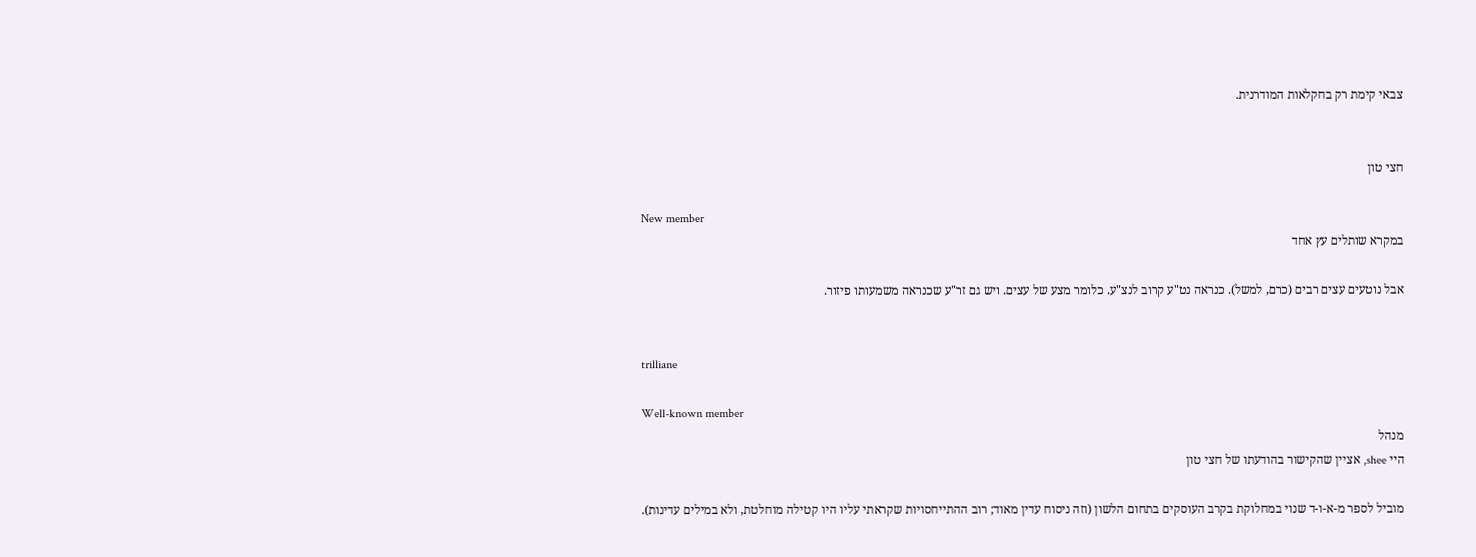צבאי קימת רק בחקלאות המודרנית.


חצי טון

New member
במקרא שותלים עץ אחד

אבל נוטעים עצים רבים (כרם, למשל). כנראה נט"ע קרוב לנצ"ע. כלומר מצע של עצים. ויש גם זר"ע שכנראה משמעותו פיזור.


trilliane

Well-known member
מנהל
היי shee, אציין שהקישור בהודעתו של חצי טון

מוביל לספר מ-א-ו-ד שנוי במחלוקת בקרב העוסקים בתחום הלשון (וזה ניסוח עדין מאוד; רוב ההתייחסויות שקראתי עליו היו קטילה מוחלטת, ולא במילים עדינות).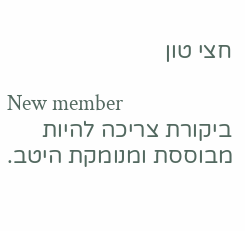חצי טון

New member
ביקורת צריכה להיות מבוססת ומנומקת היטב.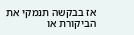אז בבקשה תנמקי את הביקורת או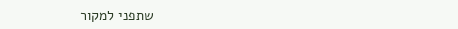שתפני למקור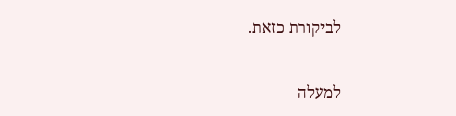לביקורת כזאת.

למעלה